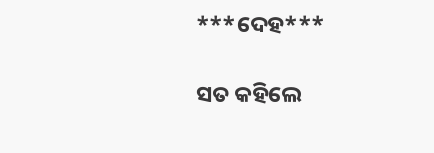***ଦେହ***

ସତ କହିଲେ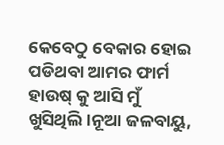କେବେଠୁ ବେକାର ହୋଇ ପଡିଥବା ଆମର ଫାର୍ମ ହାଉଷ୍ କୁ ଆସି ମୁଁ ଖୁସିଥିଲି।ନୂଆ ଜଳବାୟୁ,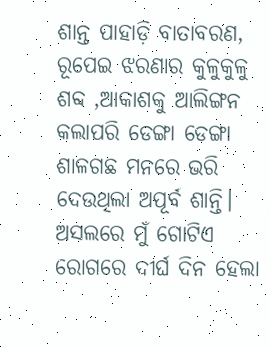ଶାନ୍ତ ପାହାଡ଼ି ବାତାବରଣ, ରୂପେଇ ଝରଣାର କୁଳୁକୁଳୁ ଶବ୍ଦ ,ଆକାଶକୁ ଆଲିଙ୍ଗନ କଲାପରି ଡେଙ୍ଗା ଡେଙ୍ଗା ଶାଳଗଛ ମନରେ ଭରି ଦେଉଥିଲା ଅପୂର୍ବ ଶାନ୍ତି।
ଅସଲରେ ମୁଁ ଗୋଟିଏ ରୋଗରେ ଦୀର୍ଘ ଦିନ ହେଲା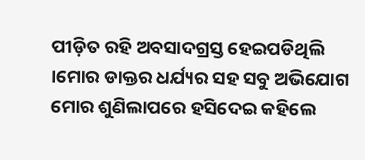ପୀଡ଼ିତ ରହି ଅବସାଦଗ୍ରସ୍ତ ହେଇପଡିଥିଲି ।ମୋର ଡାକ୍ତର ଧର୍ଯ୍ୟର ସହ ସବୁ ଅଭିଯୋଗ ମୋର ଶୁଣିଲାପରେ ହସିଦେଇ କହିଲେ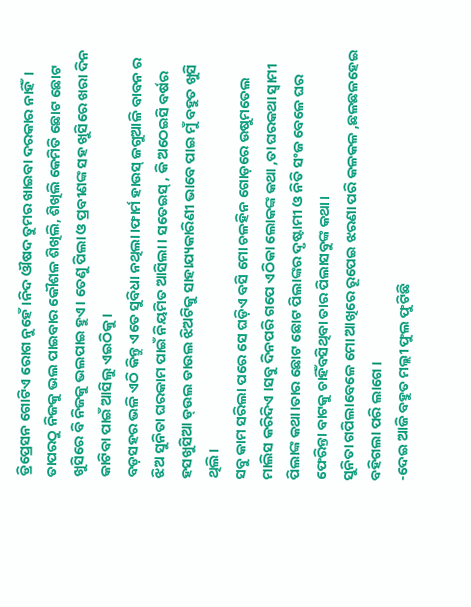ଡ୍ରିପ୍ରେସନ ଗୋଟିଏ ରୋଗ ନୁହେଁ।ନିଦ ଔଷଦ ତୁମର ଖାଇବା ଦରକାର ନାହିଁ।
ତାପରଠୁ ନିଜକୁ ଭଲ ପାଇବାର କୌଶଳ ଶିଖିଲି, ଶିଖିଲି କେମିତି ଛୋଟ ଛୋଟ ଖୁସିରେ ବି ନିଜକୁ ଭଲପାଇ ହୁଏ। ତେଣୁ ପିଲା ଓ ପ୍ରବୀଣଙ୍କ ସହ ଖୁସିରେ ଖରା ଦିନ କାଟିବା ପାଇଁ ଆସିଲୁ ଏଇଠିକୁ।
ବଡ଼ସହର ଭଳି ଏଠି କିନ୍ତୁ ଏତେ ସୁବିଧା ନଥିଲା।ଫାର୍ମ ହାଉସ୍ ଜଗୁଆଳି ବାବନ ର ଝିଅ ସୁନିତା ଘରକାମ ପାଇଁ ନିୟମିତ ଆସିଲା। ସତେଇସ୍ , କି ଅଠେଇସି ବର୍ଷର ହସଖୁସିଆ ଡ୍ଉଲ ଡାଉଲ ଝିଅଟିକୁ ସାହାଯ୍ୟକାରିଣୀ ଭାବେ ପାଇ ମୁଁ ବହୁତ ଖୁସି ଥିଲି।
ସବୁ କାମ ସରିଲା ପରେ ସେ ଘଡ଼ିଏ ବସି ମୋ ଚଳହିନ ଗୋଡ଼ରେ ଉଷୁମତେଲ ମାଲିସ କରିଦିଏ ।ସବୁ ଦିନପରି ଗପେ ଏଠିକା ଲୋକଙ୍କ କଥା ,ତା ଘରକଥା ସ୍ୱାମୀ ପିଲାଙ୍କ କଥା।ତାର ଛୋଟ ଛୋଟ ପିଲାଙ୍କର ଦୃଷ୍ଟାମୀ ଓ ନିତି ସଂଜ ବେଳେ ଘର ଫେରିନ୍ତା ବାଟକୁ ଚାହିଁବସିଥିବା ତାର ପିଲାସବୁଙ୍କ କଥା।
ସୁନିତା ଗପିଲାବେଳେ ମୋ ଆଖିରେ ରୂପେଇ ଝରଣା ପରି କଳକଳ ,ଛଳଛଳହେଇ ବହିଗଲା ପରି ଲାଗେ ।
-ଦେଇ ଆଜି ବହୁତ ମଲ୍ଲୀ ଫୁଲ ଫୁଟିଛି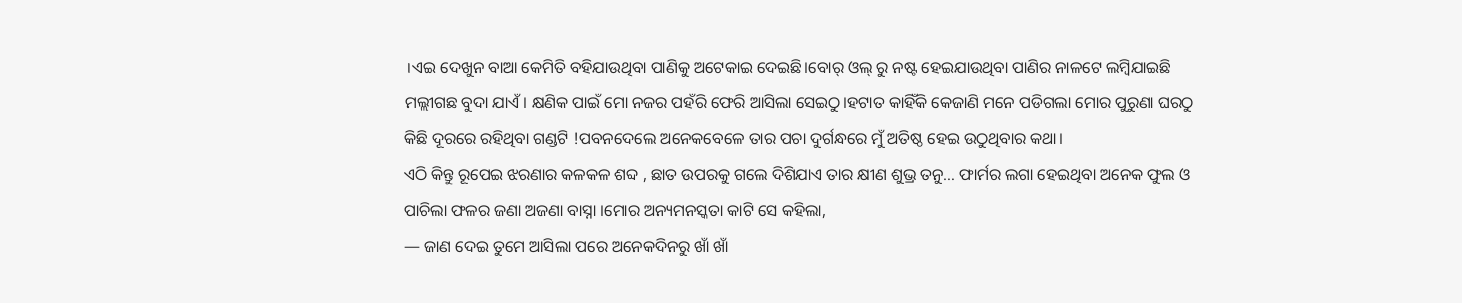।ଏଇ ଦେଖୁନ ବାଆ କେମିତି ବହିଯାଉଥିବା ପାଣିକୁ ଅଟେକାଇ ଦେଇଛି।ବୋର୍ ଓଲ୍ ରୁ ନଷ୍ଟ ହେଇଯାଉଥିବା ପାଣିର ନାଳଟେ ଲମ୍ବିଯାଇଛି ମଲ୍ଲୀଗଛ ବୁଦା ଯାଏଁ। କ୍ଷଣିକ ପାଇଁ ମୋ ନଜର ପହଁରି ଫେରି ଆସିଲା ସେଇଠୁ।ହଟାତ କାହିଁକି କେଜାଣି ମନେ ପଡିଗଲା ମୋର ପୁରୁଣା ଘରଠୁ କିଛି ଦୂରରେ ରହିଥିବା ଗଣ୍ଡଟି !ପବନଦେଲେ ଅନେକବେଳେ ତାର ପଚା ଦୁର୍ଗନ୍ଧରେ ମୁଁ ଅତିଷ୍ଠ ହେଇ ଉଠୁଥିବାର କଥା।
ଏଠି କିନ୍ତୁ ରୂପେଇ ଝରଣାର କଳକଳ ଶବ୍ଦ , ଛାତ ଉପରକୁ ଗଲେ ଦିଶିଯାଏ ତାର କ୍ଷୀଣ ଶୁଭ୍ର ତନୁ… ଫାର୍ମର ଲଗା ହେଇଥିବା ଅନେକ ଫୁଲ ଓ ପାଚିଲା ଫଳର ଜଣା ଅଜଣା ବାସ୍ନା ।ମୋର ଅନ୍ୟମନସ୍କତା କାଟି ସେ କହିଲା,
— ଜାଣ ଦେଇ ତୁମେ ଆସିଲା ପରେ ଅନେକଦିନରୁ ଖାଁ ଖାଁ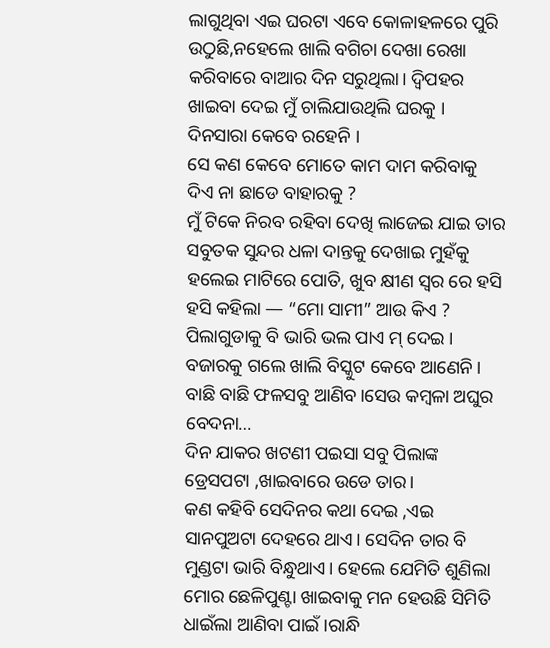ଲାଗୁଥିବା ଏଇ ଘରଟା ଏବେ କୋଳାହଳରେ ପୁରି ଉଠୁଛି,ନହେଲେ ଖାଲି ବଗିଚା ଦେଖା ରେଖା କରିବାରେ ବାଆର ଦିନ ସରୁଥିଲା। ଦ୍ଵିପହର ଖାଇବା ଦେଇ ମୁଁ ଚାଲିଯାଉଥିଲି ଘରକୁ । ଦିନସାରା କେବେ ରହେନି ।
ସେ କଣ କେବେ ମୋତେ କାମ ଦାମ କରିବାକୁ ଦିଏ ନା ଛାଡେ ବାହାରକୁ ?
ମୁଁ ଟିକେ ନିରବ ରହିବା ଦେଖି ଲାଜେଇ ଯାଇ ତାର ସବୁତକ ସୁନ୍ଦର ଧଳା ଦାନ୍ତକୁ ଦେଖାଇ ମୁହଁକୁ ହଲେଇ ମାଟିରେ ପୋତି, ଖୁବ କ୍ଷୀଣ ସ୍ୱର ରେ ହସି ହସି କହିଲା — “ମୋ ସାମୀ” ଆଉ କିଏ ?
ପିଲାଗୁଡାକୁ ବି ଭାରି ଭଲ ପାଏ ମ୍ ଦେଇ । ବଜାରକୁ ଗଲେ ଖାଲି ବିସ୍କୁଟ କେବେ ଆଣେନି । ବାଛି ବାଛି ଫଳସବୁ ଆଣିବ।ସେଉ କମ୍ବଳା ଅଘୁର ବେଦନା…
ଦିନ ଯାକର ଖଟଣୀ ପଇସା ସବୁ ପିଲାଙ୍କ ଡ୍ରେସପଟା ,ଖାଇବାରେ ଉଡେ ତାର।
କଣ କହିବି ସେଦିନର କଥା ଦେଇ ,ଏଇ ସାନପୁଅଟା ଦେହରେ ଥାଏ। ସେଦିନ ତାର ବି ମୁଣ୍ଡଟା ଭାରି ବିନ୍ଧୁଥାଏ। ହେଲେ ଯେମିତି ଶୁଣିଲା ମୋର ଛେଳିପୁଣ୍ଟା ଖାଇବାକୁ ମନ ହେଉଛି ସିମିତି ଧାଇଁଲା ଆଣିବା ପାଇଁ ।ରାନ୍ଧି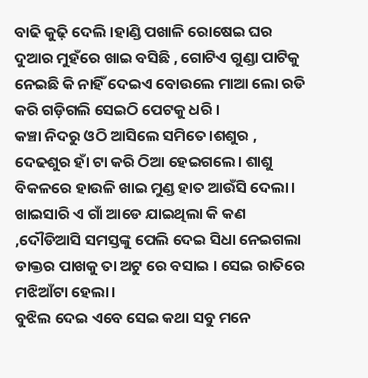ବାଢି କୁଢ଼ି ଦେଲି ।ହାଣ୍ଡି ପଖାଳି ରୋଷେଇ ଘର ଦୁଆର ମୁହଁରେ ଖାଇ ବସିଛି , ଗୋଟିଏ ଗୁଣ୍ଡା ପାଟିକୁ ନେଇଛି କି ନାହିଁ ଦେଇଏ ବୋଉଲେ ମାଆ ଲୋ ରଡି କରି ଗଡ଼ିଗଲି ସେଇଠି ପେଟକୁ ଧରି ।
କଞ୍ଚା ନିଦରୁ ଓଠି ଆସିଲେ ସମିତେ।ଶଶୁର , ଦେଢଶୁର ହାଁ ଟା କରି ଠିଆ ହେଇଗଲେ। ଶାଶୁ ବିକଳରେ ହାଉଳି ଖାଇ ମୁଣ୍ଡ ହାତ ଆଉଁସି ଦେଲା। ଖାଇସାରି ଏ ଗାଁ ଆଡେ ଯାଇଥିଲା କି କଣ ,ଦୌଡିଆସି ସମସ୍ତଙ୍କୁ ପେଲି ଦେଇ ସିଧା ନେଇଗଲା ଡାକ୍ତର ପାଖକୁ ତା ଅଟୁ ରେ ବସାଇ । ସେଇ ରାତିରେ ମଝିଆଁଟା ହେଲା।
ବୁଝିଲ ଦେଇ ଏବେ ସେଇ କଥା ସବୁ ମନେ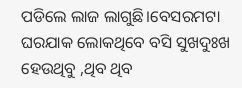ପଡିଲେ ଲାଜ ଲାଗୁଛି।ବେସରମଟା ଘରଯାକ ଲୋକଥିବେ ବସି ସୁଖଦୁଃଖ ହେଉଥିବୁ ,ଥିବ ଥିବ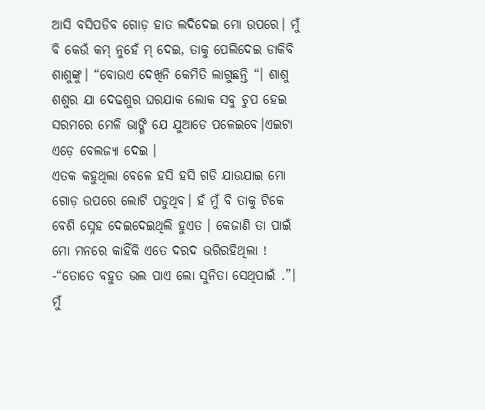ଆସି ବସିପଡିବ ଗୋଡ଼ ହାତ ଲଦିଦେଇ ମୋ ଉପରେ। ମୁଁ ବି କେଉଁ କମ୍ ନୁହେଁ ମ୍ ଦେଇ, ତାକୁ ପେଲିଦେଇ ଡାକିବି ଶାଶୁଙ୍କୁ। “ବୋଉଏ ଦେଖିନି କେମିତି ଲାଗୁଛନ୍ତି “। ଶାଶୁ ଶଶୁର ଯା ଦେଢଶୁର ଘରଯାକ ଲୋକ ସବୁ ଚୁପ ହେଇ ସରମରେ ମେଳି ଭାଙ୍ଗି ଯେ ଯୁଆଡେ ପଳେଇବେ।ଏଇଟା ଏଡ଼େ ବେଲଜ୍ୟା ଦେଇ ।
ଏତକ କହୁଥିଲା ବେଳେ ହସି ହସି ଗଡି ଯାଉଯାଇ ମୋ ଗୋଡ଼ ଉପରେ ଲୋଟି ପଡୁଥିବ। ହଁ ମୁଁ ବି ତାକୁ ଟିକେ ବେଶି ସ୍ନେହ ଦେଇଦେଇଥିଲି ହୁଏତ । କେଜାଣି ତା ପାଇଁ ମୋ ମନରେ କାହିଁକି ଏତେ ଦରଦ ଭରିରହିଥିଲା !
-“ତୋତେ ବହୁତ ଭଲ ପାଏ ଲୋ ସୁନିତା ସେଥିପାଇଁ .”।
ମୁଁ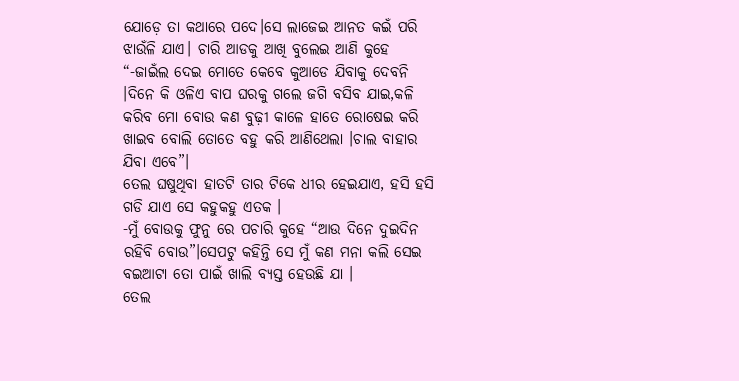ଯୋଡ଼େ ତା କଥାରେ ପଦେ।ସେ ଲାଜେଇ ଆନତ କଇଁ ପରି ଝାଉଁଳି ଯାଏ। ଚାରି ଆଡକୁ ଆଖି ବୁଲେଇ ଆଣି କୁହେ “-ଜାଇଁଲ ଦେଇ ମୋତେ କେବେ କୁଆଡେ ଯିବାକୁ ଦେବନି ।ଦିନେ କି ଓଳିଏ ବାପ ଘରକୁ ଗଲେ ଜଗି ବସିବ ଯାଇ,କଳି କରିବ ମୋ ବୋଉ କଣ ବୁଢ଼ୀ କାଳେ ହାତେ ରୋଷେଇ କରି ଖାଇବ ବୋଲି ତୋତେ ବହୁ କରି ଆଣିଥେଲା ।ଚାଲ ବାହାର ଯିବା ଏବେ”।
ତେଲ ଘଷୁଥିବା ହାତଟି ତାର ଟିକେ ଧୀର ହେଇଯାଏ, ହସି ହସି ଗଡି ଯାଏ ସେ କହୁକହୁ ଏତକ ।
-ମୁଁ ବୋଉକୁ ଫୁନୁ ରେ ପଚାରି କୁହେ “ଆଉ ଦିନେ ଦୁଇଦିନ ରହିବି ବୋଉ”।ସେପଟୁ କହିନ୍ତି ସେ ମୁଁ କଣ ମନା କଲି ସେଇ ବଇଆଟା ତୋ ପାଇଁ ଖାଲି ବ୍ୟସ୍ତ ହେଉଛି ଯା ।
ତେଲ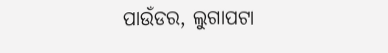ପାଉଁଡର, ଲୁଗାପଟା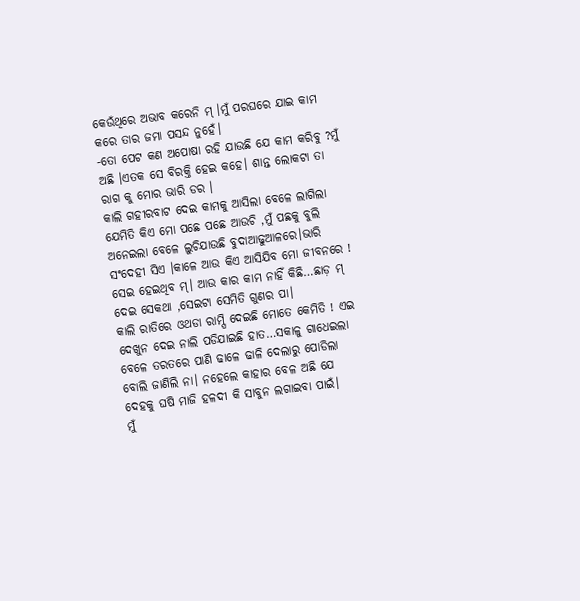କେଉଁଥିରେ ଅଭାବ କରେନି ମ୍ ।ମୁଁ ପରଘରେ ଯାଇ କାମ କରେ ତାର ଜମା ପସନ୍ଦ ନୁହେଁ।
-ତୋ ପେଟ କଣ ଅପୋଷା ରହି ଯାଉଛି ଯେ କାମ କରିବୁ ?ମୁଁ ଅଛି ।ଏତକ ସେ ବିରକ୍ତି ହେଇ କହେ। ଶାନ୍ତ ଲୋକଟା ତା ରାଗ କୁ ମୋର ଭାରି ଡର ।
କାଲି ଗହୀରବାଟ ଦେଇ କାମକୁ ଆସିଲା ବେଳେ ଲାଗିଲା ଯେମିତି କିଏ ମୋ ପଛେ ପଛେ ଆଉଚି ,ମୁଁ ପଛକୁ ବୁଲି ଅନେଇଲା ବେଳେ ଲୁଚିଯାଉଛି ବୁଦାଆଢୁଆଳରେ।ଭାରି ସଂଦେହୀ ସିଏ ।କାଳେ ଆଉ କିଏ ଆସିଯିବ ମୋ ଜୀବନରେ !
ସେଇ ହେଇଥିବ ମ୍। ଆଉ କାର କାମ ନାହିଁ କିଛି…ଛାଡ଼ ମ୍ ଦେଇ ସେକଥା ,ସେଇଟା ସେମିତି ଗୁଣର ପା।
କାଲି ରାତିରେ ଓଥଡା ରାମ୍ପି ଦେଇଛି ମୋତେ କେମିତି ! ଏଇ ଦେଖୁନ ଦେଇ ନାଲି ପଡିଯାଇଛି ହାତ…ସକାଳୁ ଗାଧେଇଲା ବେଳେ ତରତରେ ପାଣି ଢାଳେ ଢାଳି ଦେଲାରୁ ପୋଡିଲା ବୋଲି ଜାଣିଲି ନା। ନହେଲେ କାହାର ବେଳ ଅଛି ଯେ ଦେହକୁ ଘଷି ମାଜି ହଳଦୀ କି ସାବୁନ ଲଗାଇବା ପାଇଁ।
ମୁଁ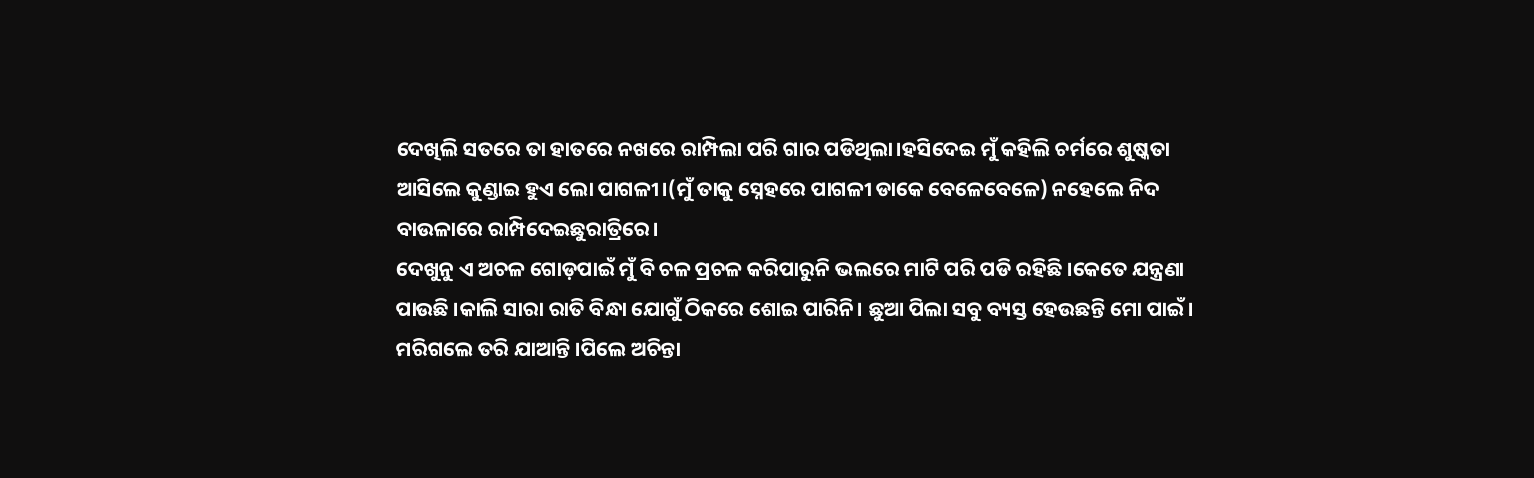ଦେଖିଲି ସତରେ ତା ହାତରେ ନଖରେ ରାମ୍ପିଲା ପରି ଗାର ପଡିଥିଲା।ହସିଦେଇ ମୁଁ କହିଲି ଚର୍ମରେ ଶୁଷ୍କତା ଆସିଲେ କୁଣ୍ଡାଇ ହୁଏ ଲୋ ପାଗଳୀ।(ମୁଁ ତାକୁ ସ୍ନେହରେ ପାଗଳୀ ଡାକେ ବେଳେବେଳେ) ନହେଲେ ନିଦ ବାଉଳାରେ ରାମ୍ପିଦେଇଛୁରାତ୍ରିରେ।
ଦେଖୁନୁ ଏ ଅଚଳ ଗୋଡ଼ପାଇଁ ମୁଁ ବି ଚଳ ପ୍ରଚଳ କରିପାରୁନି ଭଲରେ ମାଟି ପରି ପଡି ରହିଛି ।କେତେ ଯନ୍ତ୍ରଣା ପାଉଛି ।କାଲି ସାରା ରାତି ବିନ୍ଧା ଯୋଗୁଁ ଠିକରେ ଶୋଇ ପାରିନି। ଛୁଆ ପିଲା ସବୁ ବ୍ୟସ୍ତ ହେଉଛନ୍ତି ମୋ ପାଇଁ। ମରିଗଲେ ତରି ଯାଆନ୍ତି ।ପିଲେ ଅଚିନ୍ତା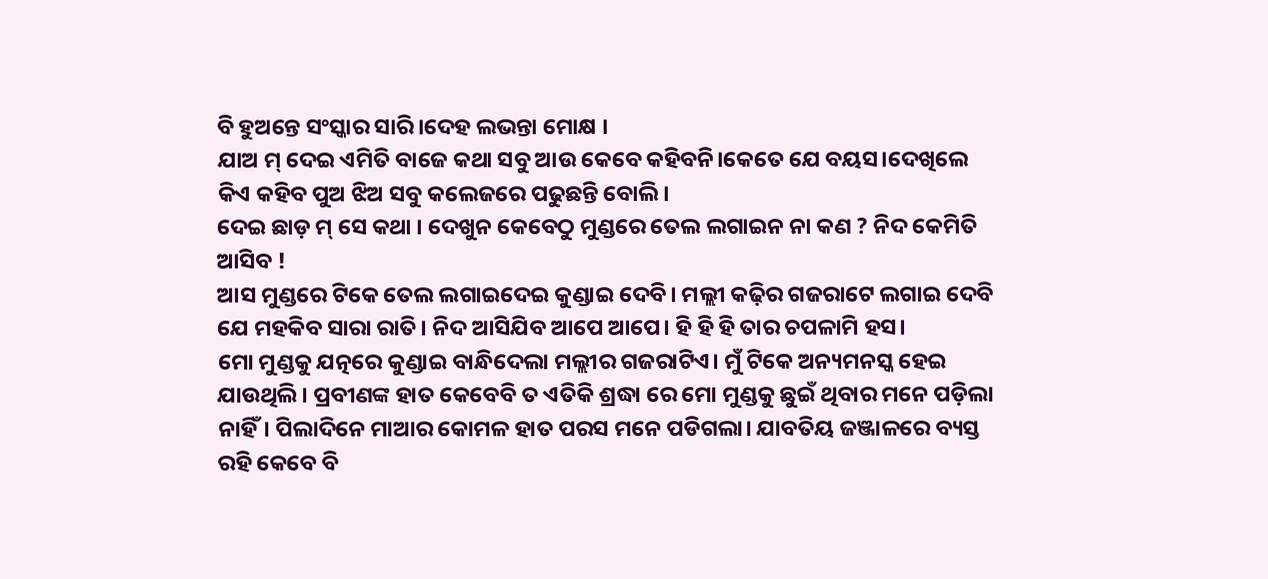ବି ହୁଅନ୍ତେ ସଂସ୍କାର ସାରି।ଦେହ ଲଭନ୍ତା ମୋକ୍ଷ ।
ଯାଅ ମ୍ ଦେଇ ଏମିତି ବାଜେ କଥା ସବୁ ଆଉ କେବେ କହିବନି।କେତେ ଯେ ବୟସ।ଦେଖିଲେ କିଏ କହିବ ପୁଅ ଝିଅ ସବୁ କଲେଜରେ ପଢୁଛନ୍ତି ବୋଲି।
ଦେଇ ଛାଡ଼ ମ୍ ସେ କଥା । ଦେଖୁନ କେବେଠୁ ମୁଣ୍ଡରେ ତେଲ ଲଗାଇନ ନା କଣ ? ନିଦ କେମିତି ଆସିବ !
ଆସ ମୁଣ୍ଡରେ ଟିକେ ତେଲ ଲଗାଇଦେଇ କୁଣ୍ଡାଇ ଦେବି। ମଲ୍ଲୀ କଢ଼ିର ଗଜରାଟେ ଲଗାଇ ଦେବି ଯେ ମହକିବ ସାରା ରାତି। ନିଦ ଆସିଯିବ ଆପେ ଆପେ। ହି ହି ହି ତାର ଚପଳାମି ହସ।
ମୋ ମୁଣ୍ଡକୁ ଯତ୍ନରେ କୁଣ୍ଡାଇ ବାନ୍ଧିଦେଲା ମଲ୍ଲୀର ଗଜରାଟିଏ। ମୁଁ ଟିକେ ଅନ୍ୟମନସ୍କ ହେଇ ଯାଉଥିଲି। ପ୍ରବୀଣଙ୍କ ହାତ କେବେବି ତ ଏତିକି ଶ୍ରଦ୍ଧା ରେ ମୋ ମୁଣ୍ଡକୁ ଛୁଇଁ ଥିବାର ମନେ ପଡ଼ିଲା ନାହିଁ। ପିଲାଦିନେ ମାଆର କୋମଳ ହାତ ପରସ ମନେ ପଡିଗଲା। ଯାବତିୟ ଜଞ୍ଜାଳରେ ବ୍ୟସ୍ତ ରହି କେବେ ବି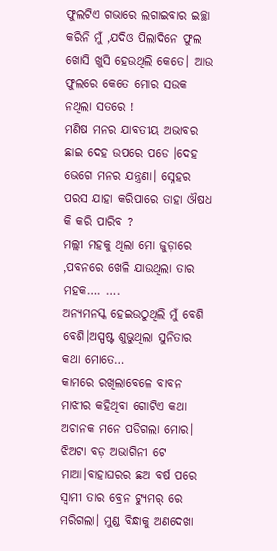ଫୁଲଟିଏ ଗଭାରେ ଲଗାଇବାର ଇଚ୍ଛା କରିନି ମୁଁ ,ଯଦିଓ ପିଲାଦିନେ ଫୁଲ ଖୋସି ଖୁସି ହେଉଥିଲି କେତେ। ଆଉ ଫୁଲରେ କେତେ ମୋର ସଉକ ନଥିଲା ସତରେ !
ମଣିଷ ମନର ଯାବତୀୟ ଅଭାବର ଛାଇ ଦେହ ଉପରେ ପଡେ ।ଦେହ ଭେଗେ ମନର ଯନ୍ତ୍ରଣା। ସ୍ନେହର ପରସ ଯାହା କରିପାରେ ତାହା ଔଷଧ କି କରି ପାରିବ ?
ମଲ୍ଲୀ ମହକୁ ଥିଲା ମୋ ଜୁଡ଼ାରେ ,ପବନରେ ଖେଳି ଯାଉଥିଲା ତାର ମହକ…. ….
ଅନ୍ୟମନସ୍କ ହେଇଉଠୁଥିଲି ମୁଁ ବେଶି ବେଶି।ଅସ୍ପଷ୍ଟ ଶୁଭୁଥିଲା ସୁନିତାର କଥା ମୋତେ…
କାମରେ ରଖିଲାବେଳେ ବାବନ ମାଝୀର କହିଥିବା ଗୋଟିଏ କଥା ଅଚାନକ ମନେ ପଡିଗଲା ମୋର। ଝିଅଟା ବଡ଼ ଅଭାଗିନୀ ଟେ ମାଆ।ବାହାଘରର ଛଅ ବର୍ଷ ପରେ ସ୍ବାମୀ ତାର ବ୍ରେନ ଟ୍ୟୁମର୍ ରେ ମରିଗଲା। ମୁଣ୍ଡ ବିନ୍ଧାକୁ ଅଣଦେଖା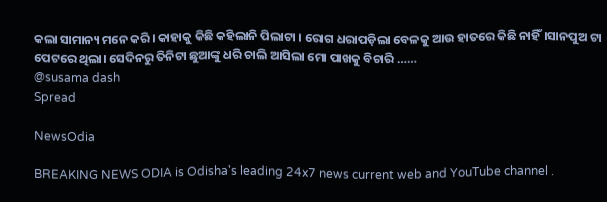କଲା ସାମାନ୍ୟ ମନେ କରି। କାହାକୁ କିଛି କହିଲାନି ପିଲାଟା । ରୋଗ ଧରାପଡ଼ିଲା ବେଳକୁ ଆଉ ହାତରେ କିଛି ନାହିଁ।ସାନପୁଅ ଟା ପେଟରେ ଥିଲା। ସେଦିନରୁ ତିନିଟା ଛୁଆଙ୍କୁ ଧରି ଚାଲି ଆସିଲା ମୋ ପାଖକୁ ବିଚାରି ……
@susama dash
Spread

NewsOdia

BREAKING NEWS ODIA is Odisha's leading 24x7 news current web and YouTube channel .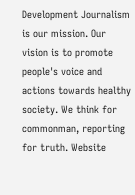Development Journalism is our mission. Our vision is to promote people's voice and actions towards healthy society. We think for commonman, reporting for truth. Website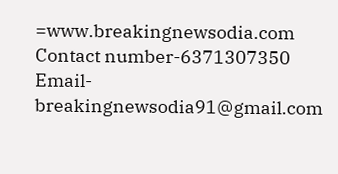=www.breakingnewsodia.com Contact number-6371307350 Email-breakingnewsodia91@gmail.com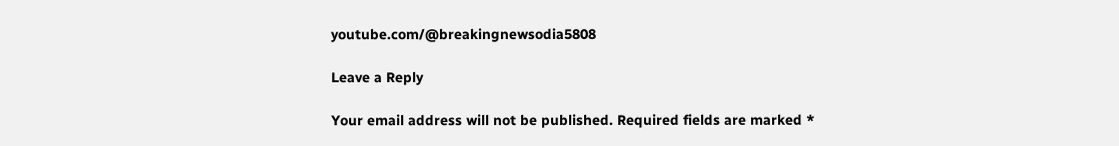youtube.com/@breakingnewsodia5808

Leave a Reply

Your email address will not be published. Required fields are marked *